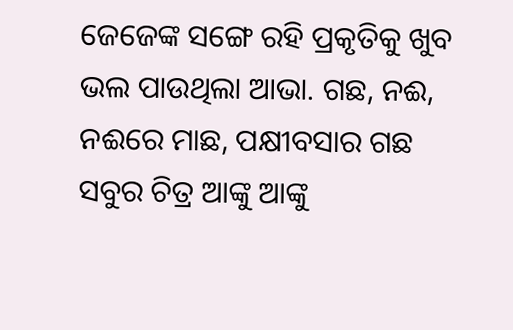ଜେଜେଙ୍କ ସଙ୍ଗେ ରହି ପ୍ରକୃତିକୁ ଖୁବ ଭଲ ପାଉଥିଲା ଆଭା. ଗଛ, ନଈ, ନଈରେ ମାଛ, ପକ୍ଷୀବସାର ଗଛ ସବୁର ଚିତ୍ର ଆଙ୍କୁ ଆଙ୍କୁ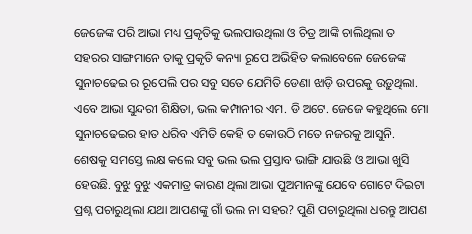ଜେଜେଙ୍କ ପରି ଆଭା ମଧ୍ୟ ପ୍ରକୃତିକୁ ଭଲପାଉଥିଲା ଓ ଚିତ୍ର ଆଙ୍କି ଚାଲିଥିଲା ତ ସହରର ସାଙ୍ଗମାନେ ତାକୁ ପ୍ରକୃତି କନ୍ୟା ରୂପେ ଅଭିହିତ କଲାବେଳେ ଜେଜେଙ୍କ ସୁନାଚଢେଇ ର ରୂପେଲି ପର ସବୁ ସତେ ଯେମିତି ଡେଣା ଝାଡ଼ି ଉପରକୁ ଉଡ଼ୁଥିଲା. ଏବେ ଆଭା ସୁନ୍ଦରୀ ଶିକ୍ଷିତା, ଭଲ କମ୍ପାନୀର ଏମ. ଡି ଅଟେ. ଜେଜେ କହୁଥିଲେ ମୋ ସୁନାଚଢେଇର ହାତ ଧରିବ ଏମିତି କେହି ତ କୋଉଠି ମତେ ନଜରକୁ ଆସୁନି. ଶେଷକୁ ସମସ୍ତେ ଲକ୍ଷ କଲେ ସବୁ ଭଲ ଭଲ ପ୍ରସ୍ତାବ ଭାଙ୍ଗି ଯାଉଛି ଓ ଆଭା ଖୁସି ହେଉଛି. ବୁଝୁ ବୁଝୁ ଏକମାତ୍ର କାରଣ ଥିଲା ଆଭା ପୁଅମାନଙ୍କୁ ଯେବେ ଗୋଟେ ଦିଇଟା ପ୍ରଶ୍ନ ପଚାରୁଥିଲା ଯଥା ଆପଣଙ୍କୁ ଗାଁ ଭଲ ନା ସହର? ପୁଣି ପଚାରୁଥିଲା ଧରନ୍ତୁ ଆପଣ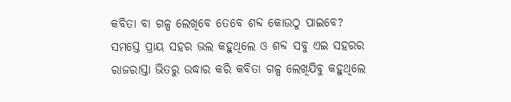କବିତା ବା ଗଳ୍ପ ଲେଖିବେ ତେବେ ଶବ୍ଦ କୋଉଠୁ ପାଇବେ? ସମସ୍ତେ ପ୍ରାୟ ସହର ଭଲ କହୁଥିଲେ ଓ ଶବ୍ଦ ସବୁ ଏଇ ସହରର ରାଜରାସ୍ତା ଭିତରୁ ଉଦ୍ଧାର କରି କବିତା ଗଳ୍ପ ଲେଖିଯିବୁ କହୁଥିଲେ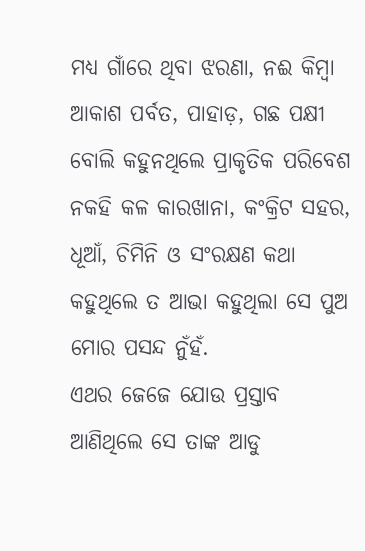ମଧ୍ୟ ଗାଁରେ ଥିବା ଝରଣା, ନଈ କିମ୍ବା ଆକାଶ ପର୍ବତ, ପାହାଡ଼, ଗଛ ପକ୍ଷୀ ବୋଲି କହୁନଥିଲେ ପ୍ରାକୃତିକ ପରିବେଶ ନକହି କଳ କାରଖାନା, କଂକ୍ରିଟ ସହର, ଧୂଆଁ, ଚିମିନି ଓ ସଂରକ୍ଷଣ କଥା କହୁଥିଲେ ତ ଆଭା କହୁଥିଲା ସେ ପୁଅ ମୋର ପସନ୍ଦ ନୁଁହଁ.
ଏଥର ଜେଜେ ଯୋଉ ପ୍ରସ୍ତାବ ଆଣିଥିଲେ ସେ ତାଙ୍କ ଆଡୁ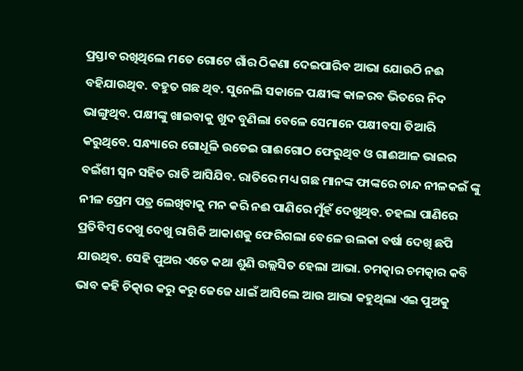ପ୍ରସ୍ତାବ ରଖିଥିଲେ ମତେ ଗୋଟେ ଗାଁର ଠିକଣା ଦେଇପାରିବ ଆଭା ଯୋଉଠି ନଈ ବହିଯାଉଥିବ. ବହୁତ ଗଛ ଥିବ. ସୁନେଲି ସକାଳେ ପକ୍ଷୀଙ୍କ କାଳରବ ଭିତରେ ନିଦ ଭାଙ୍ଗୁଥିବ. ପକ୍ଷୀଙ୍କୁ ଖାଇବାକୁ ଖୁଦ ବୁଣିଲା ବେଳେ ସେମାନେ ପକ୍ଷୀବସା ତିଆରି କରୁଥିବେ. ସନ୍ଧ୍ୟାରେ ଗୋଧୂଳି ଉଡେଇ ଗାଈଗୋଠ ଫେରୁଥିବ ଓ ଗାଈଆଳ ଭାଇର ବଇଁଶୀ ସ୍ଵନ ସହିତ ରାତି ଆସିଯିବ. ରାତିରେ ମଧ୍ୟ ଗଛ ମାନଙ୍କ ଫାଙ୍କରେ ଚାନ୍ଦ ନୀଳକଇଁ ଙ୍କୁ ନୀଳ ପ୍ରେମ ପତ୍ର ଲେଖିବାକୁ ମନ କରି ନଈ ପାଣିରେ ମୁଁହଁ ଦେଖୁଥିବ. ଚହଲା ପାଣିରେ ପ୍ରତିବିମ୍ବ ଦେଖୁ ଦେଖୁ ରାଗିକି ଆକାଶକୁ ଫେରିଗଲା ବେଳେ ଉଲକା ବର୍ଷା ଦେଖି ଛପି ଯାଉଥିବ. ସେହି ପୁଅର ଏତେ କଥା ଶୁଣି ଉଲ୍ଲସିତ ହେଲା ଆଭା. ଚମତ୍କାର ଚମତ୍କାର କବି ଭାବ କହି ଚିତ୍କାର କରୁ କରୁ ଜେଜେ ଧାଇଁ ଆସିଲେ ଆଉ ଆଭା କହୁଥିଲା ଏଇ ପୁଅକୁ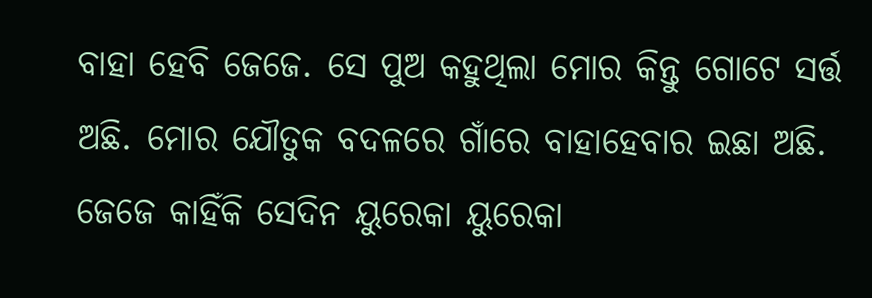ବାହା ହେବି ଜେଜେ. ସେ ପୁଅ କହୁଥିଲା ମୋର କିନ୍ତୁ ଗୋଟେ ସର୍ତ୍ତ ଅଛି. ମୋର ଯୌତୁକ ବଦଳରେ ଗାଁରେ ବାହାହେବାର ଇଛା ଅଛି. ଜେଜେ କାହିଁକି ସେଦିନ ୟୁରେକା ୟୁରେକା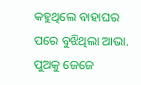କହୁଥିଲେ ବାହାଘର ପରେ ବୁଝିଥିଲା ଆଭା. ପୁଅକୁ ଜେଜେ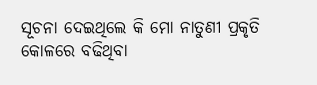ସୂଚନା ଦେଇଥିଲେ କି ମୋ ନାତୁଣୀ ପ୍ରକୃତି କୋଳରେ ବଢିଥିବା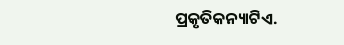ପ୍ରକୃତିକନ୍ୟାଟିଏ.